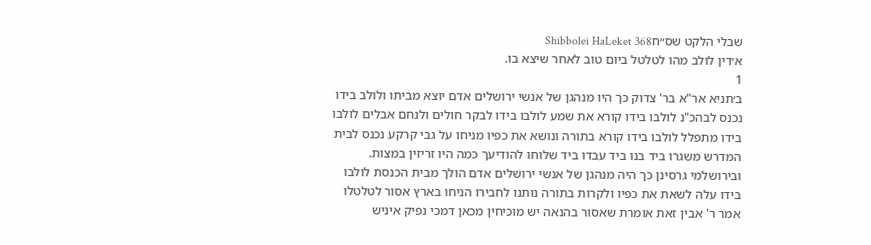שבלי הלקט שס״חShibbolei HaLeket 368
א׳דין לולב מהו לטלטל ביום טוב לאחר שיצא בו.
1
ב׳תניא אר"א בר' צדוק כך היו מנהגן של אנשי ירושלים אדם יוצא מביתו ולולב בידו נכנס לבהכ"נ לולבו בידו קורא את שמע לולבו בידו לבקר חולים ולנחם אבלים לולבו בידו מתפלל לולבו בידו קורא בתורה ונושא את כפיו מניחו על גבי קרקע נכנס לבית המדרש משגרו ביד בנו ביד עבדו ביד שלוחו להודיעך כמה היו זריזין במצות. ובירושלמי גרסינן כך היה מנהגן של אנשי ירושלים אדם הולך מבית הכנסת לולבו בידו עלה לשאת את כפיו ולקרות בתורה נותנו לחבירו הניחו בארץ אסור לטלטלו אמר ר' אבין זאת אומרת שאסור בהנאה יש מוכיחין מכאן דמכי נפיק איניש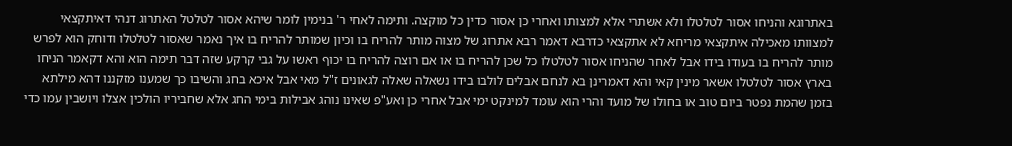באתרוגא והניחו אסור לטלטלו ולא אשתרי אלא למצותו ואחרי כן אסור כדין כל מוקצה. ותימה לאחי ר' בנימין לומר שיהא אסור לטלטל האתרוג דנהי דאיתקצאי למצוותו מאכילה איתקצאי מריחא לא אתקצאי כדרבא דאמר רבא אתרוג של מצוה מותר להריח בו וכיון שמותר להריח בו איך נאמר שאסור לטלטלו ודוחק הוא לפרש מותר להריח בו בעודו בידו אבל לאחר שהניחו אסור לטלטלו כל שכן להריח בו או אם רוצה להריח בו יכוף ראשו על גבי קרקע שזה דבר תימה הוא והא דקאמר הניחו בארץ אסור לטלטלו אשאר מינין קאי והא דאמרינן בא לנחם אבלים לולבו בידו נשאלה שאלה לגאונים ז"ל מאי אבל איכא בחג והשיבו כך שמענו מזקננו דהא מילתא בזמן שהמת נפטר ביום טוב או בחולו של מועד והרי הוא עומד למינקט ימי אבל אחרי כן ואע"פ שאינו נוהג אבילות בימי החג אלא שחביריו הולכין אצלו ויושבין עמו כדי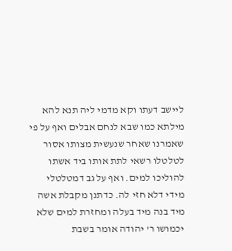ליישב דעתו וקא מדמי ליה תנא להא מילתא כמו שבא לנחם אבלים ואף על פי שאמרנו שאחר שנעשית מצותו אסור לטלטלו רשאי לתת אותו ביד אשתו להוליכו למים. ואף על גב דמטלטלי מידי דלא חזי לה. כדתנן מקבלת אשה מיד בנה מיד בעלה ומחזרת למים שלא יכמושו ר' יהודה אומר בשבת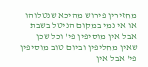מחזירין פירוש מהיכא שנטלוהו או אי נמי במקום הניטל בשבת אבל אין מוסיפין פי' וכל שכן שאין מחליפין וביום טוב מוסיפין פי' אבל אין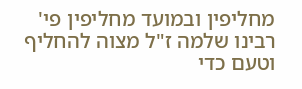מחליפין ובמועד מחליפין פי' רבינו שלמה ז"ל מצוה להחליף וטעם כדי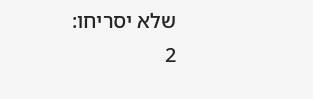שלא יסריחו:
2